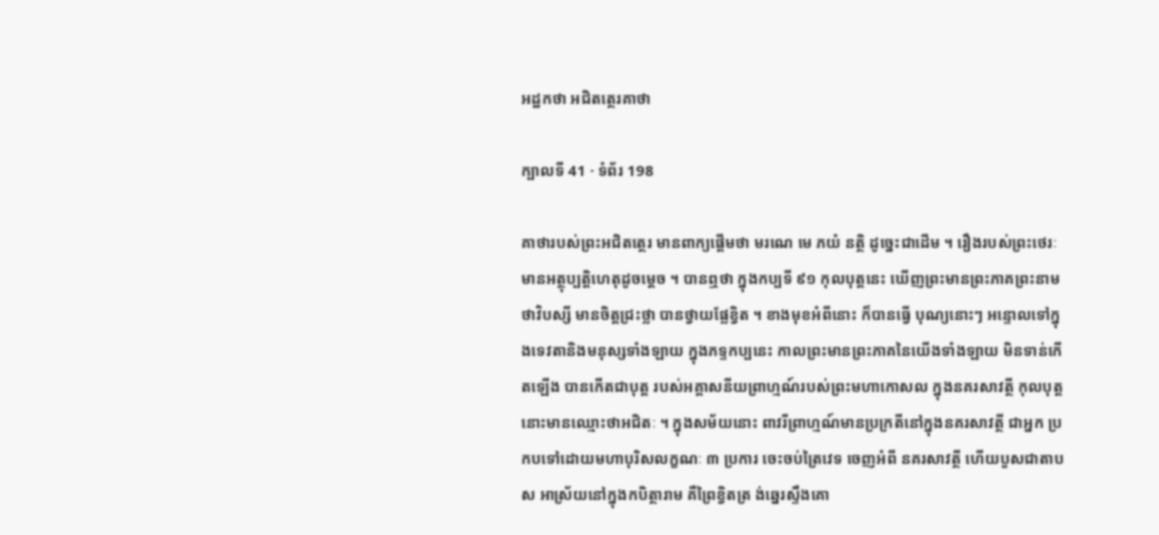អដ្ឋកថា អជិតត្ថេរគាថា

ក្បាលទី 41 · ទំព័រ 198

គាថារបស់ព្រះអជិតត្ថេរ មានពាក្យផ្តើមថា មរណេ មេ ភយំ នត្ថិ ដូច្នេះជាដើម ។ រឿងរបស់ព្រះថេរៈមានអត្ថុប្បត្តិហេតុដូចម្តេច ។ បានឮថា ក្នុងកប្បទី ៩១ កុលបុត្តនេះ ឃើញព្រះមានព្រះភាគព្រះនាម ថាវិបស្សី មានចិត្តជ្រះថ្លា បានថ្វាយផ្លែខ្វិត ។ ខាងមុខអំពីនោះ ក៏បានធ្វើ បុណ្យនោះៗ អន្ទោលទៅក្នុងទេវតានិងមនុស្សទាំងឡាយ ក្នុងភទ្ទកប្បនេះ កាលព្រះមានព្រះភាគនៃយើងទាំងឡាយ មិនទាន់កើតឡើង បានកើតជាបុត្ត របស់អគ្គាសនីយព្រាហ្មណ៍របស់ព្រះមហាកោសល ក្នុងនគរសាវត្ថី កុលបុត្ត នោះមានឈ្មោះថាអជិតៈ ។ ក្នុងសម័យនោះ ពាវរីព្រាហ្មណ៍មានប្រក្រតីនៅក្នុងនគរសាវត្ថី ជាអ្នក ប្រកបទៅដោយមហាបុរិសលក្ខណៈ ៣ ប្រការ ចេះចប់ត្រៃវេទ ចេញអំពី នគរសាវត្ថី ហើយបួសជាតាបស អាស្រ័យនៅក្នុងកបិត្ថារាម គឺព្រៃខ្វិតត្រ ង់ឆ្នេរស្ទឹងគោ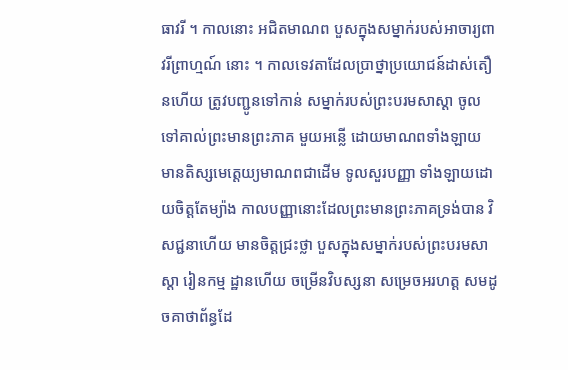ធាវរី ។ កាលនោះ អជិតមាណព បួសក្នុងសម្នាក់របស់អាចារ្យពាវរីព្រាហ្មណ៍ នោះ ។ កាលទេវតាដែលប្រាថ្នាប្រយោជន៍ដាស់តឿនហើយ ត្រូវបញ្ជូនទៅកាន់ សម្នាក់របស់ព្រះបរមសាស្តា ចូលទៅគាល់ព្រះមានព្រះភាគ មួយអន្លើ ដោយមាណពទាំងឡាយ មានតិស្សមេត្តេយ្យមាណពជាដើម ទូលសួរបញ្ញា ទាំងឡាយដោយចិត្តតែម្យ៉ាង កាលបញ្ញានោះដែលព្រះមានព្រះភាគទ្រង់បាន វិសជ្ជនាហើយ មានចិត្តជ្រះថ្លា បួសក្នុងសម្នាក់របស់ព្រះបរមសាស្តា រៀនកម្ម ដ្ឋានហើយ ចម្រើនវិបស្សនា សម្រេចអរហត្ត សមដូចគាថាព័ន្ធដែ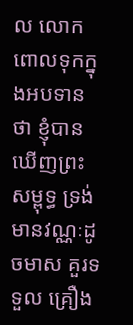ល លោកពោលទុកក្នុងអបទានថា ខ្ញុំបានឃើញព្រះសម្ពុទ្ធ ទ្រង់មានវណ្ណៈដូចមាស គួរទទួល គ្រឿង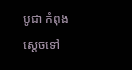បូជា កំពុងស្តេចទៅ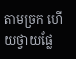តាមច្រក ហើយថ្វាយផ្លែ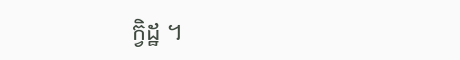ក្វិដ្ឋ ។